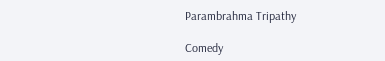Parambrahma Tripathy

Comedy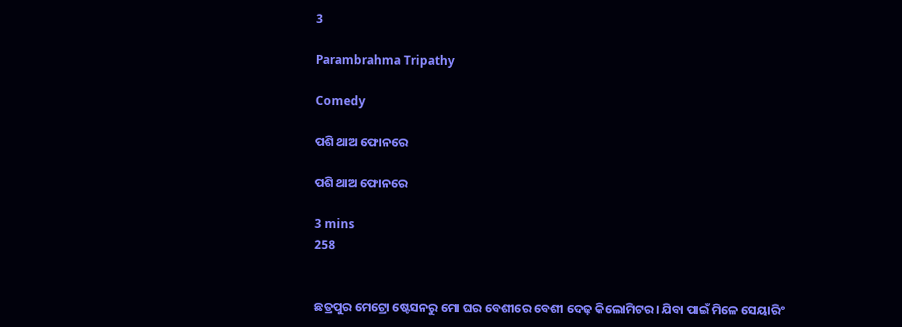3

Parambrahma Tripathy

Comedy

ପଶି ଥାଅ ଫୋନରେ

ପଶି ଥାଅ ଫୋନରେ

3 mins
258


ଛତ୍ରପୁର ମେଟ୍ରୋ ଷ୍ଟେସନରୁ ମୋ ଘର ବେଶୀରେ ବେଶୀ ଦେଢ଼ କିଲୋମିଟର। ଯିବା ପାଇଁ ମିଳେ ସେୟାରିଂ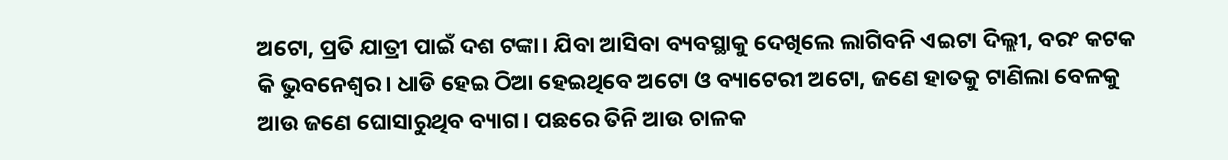ଅଟୋ, ପ୍ରତି ଯାତ୍ରୀ ପାଇଁ ଦଶ ଟଙ୍କା। ଯିବା ଆସିବା ବ୍ୟବସ୍ଥାକୁ ଦେଖିଲେ ଲାଗିବନି ଏଇଟା ଦିଲ୍ଲୀ, ବରଂ କଟକ କି ଭୁବନେଶ୍ୱର। ଧାଡି ହେଇ ଠିଆ ହେଇଥିବେ ଅଟୋ ଓ ବ୍ୟାଟେରୀ ଅଟୋ, ଜଣେ ହାତକୁ ଟାଣିଲା ବେଳକୁ ଆଉ ଜଣେ ଘୋସାରୁଥିବ ବ୍ୟାଗ। ପଛରେ ତିନି ଆଉ ଚାଳକ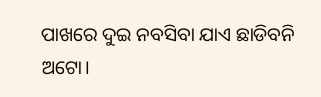ପାଖରେ ଦୁଇ ନବସିବା ଯାଏ ଛାଡିବନି ଅଟୋ।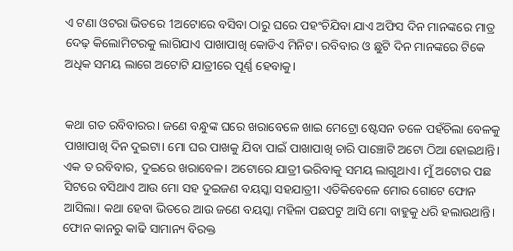ଏ ଟଣା ଓଟରା ଭିତରେ 1ଅଟୋରେ ବସିବା ଠାରୁ ଘରେ ପହଂଚିଯିବା ଯାଏ ଅଫିସ ଦିନ ମାନଙ୍କରେ ମାତ୍ର ଦେଢ଼ କିଲୋମିଟରକୁ ଲାଗିଯାଏ ପାଖାପାଖି କୋଡିଏ ମିନିଟ। ରବିବାର ଓ ଛୁଟି ଦିନ ମାନଙ୍କରେ ଟିକେ ଅଧିକ ସମୟ ଲାଗେ ଅଟୋଟି ଯାତ୍ରୀରେ ପୂର୍ଣ୍ଣ ହେବାକୁ।


କଥା ଗତ ରବିବାରର। ଜଣେ ବନ୍ଧୁଙ୍କ ଘରେ ଖରାବେଳେ ଖାଇ ମେଟ୍ରୋ ଷ୍ଟେସନ ତଳେ ପହଁଚିଲା ବେଳକୁ ପାଖାପାଖି ଦିନ ଦୁଇଟା। ମୋ ଘର ପାଖକୁ ଯିବା ପାଇଁ ପାଖାପାଖି ଚାରି ପାଞ୍ଚୋଟି ଅଟୋ ଠିଆ ହୋଇଥାନ୍ତି। ଏକ ତ ରବିବାର, ଦୁଇରେ ଖରାବେଳ। ଅଟୋରେ ଯାତ୍ରୀ ଭରିବାକୁ ସମୟ ଲାଗୁଥାଏ। ମୁଁ ଅଟୋର ପଛ ସିଟରେ ବସିଥାଏ ଆଉ ମୋ ସହ ଦୁଇଜଣ ବୟସ୍କା ସହଯାତ୍ରୀ। ଏତିକିବେଳେ ମୋର ଗୋଟେ ଫୋନ ଆସିଲା। କଥା ହେବା ଭିତରେ ଆଉ ଜଣେ ବୟସ୍କା ମହିଳା ପଛପଟୁ ଆସି ମୋ ବାହୁକୁ ଧରି ହଲାଉଥାନ୍ତି। ଫୋନ କାନରୁ କାଢି ସାମାନ୍ୟ ବିରକ୍ତ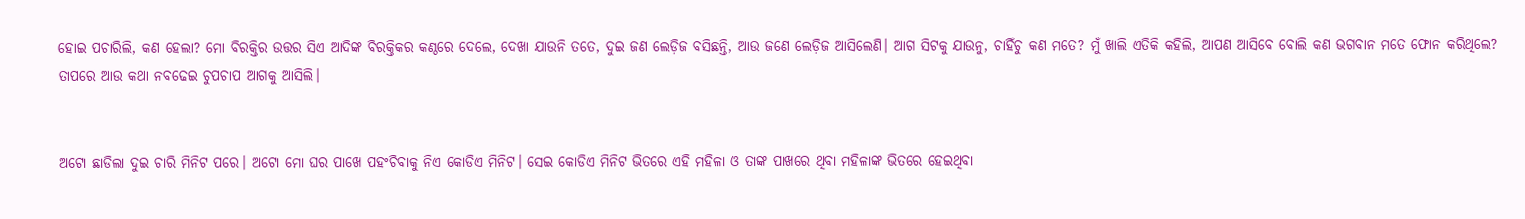ହୋଇ ପଚାରିଲି, କଣ ହେଲା? ମୋ ବିରକ୍ତିର ଉତ୍ତର ସିଏ ଆଦିଙ୍କ ବିରକ୍ତିକର କଣ୍ଠରେ ଦେଲେ, ଦେଖା ଯାଉନି ତତେ, ଦୁଇ ଜଣ ଲେଡ଼ିଜ ବସିଛନ୍ତି, ଆଉ ଜଣେ ଲେଡ଼ିଜ ଆସିଲେଣି। ଆଗ ସିଟକୁ ଯାଉନୁ, ଚାହିଁଚୁ କଣ ମତେ? ମୁଁ ଖାଲି ଏତିକି କହିଲି, ଆପଣ ଆସିବେ ବୋଲି କଣ ଭଗବାନ ମତେ ଫୋନ କରିଥିଲେ? ତାପରେ ଆଉ କଥା ନବଢେଇ ଚୁପଚାପ ଆଗକୁ ଆସିଲି।


ଅଟୋ ଛାଡିଲା ଦୁଇ ଚାରି ମିନିଟ ପରେ। ଅଟୋ ମୋ ଘର ପାଖେ ପହଂଚିବାକୁ ନିଏ କୋଡିଏ ମିନିଟ। ସେଇ କୋଡିଏ ମିନିଟ ଭିତରେ ଏହି ମହିଳା ଓ ତାଙ୍କ ପାଖରେ ଥିବା ମହିଳାଙ୍କ ଭିତରେ ହେଇଥିବା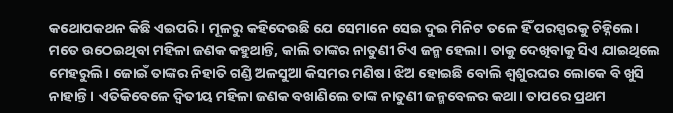କଥୋପକଥନ କିଛି ଏଇପରି। ମୂଳରୁ କହିଦେଉଛି ଯେ ସେମାନେ ସେଇ ଦୁଇ ମିନିଟ ତଳେ ହିଁ ପରସ୍ପରକୁ ଚିହ୍ନିଲେ। ମତେ ଉଠେଇଥିବା ମହିଳା ଜଣକ କହୁଥାନ୍ତି, କାଲି ତାଙ୍କର ନାତୁଣୀ ଟିଏ ଜନ୍ମ ହେଲା। ତାକୁ ଦେଖିବାକୁ ସିଏ ଯାଇଥିଲେ ମେହରୁଲି। ଜୋଇଁ ତାଙ୍କର ନିହାତି ଗଣ୍ଡି ଅଳସୁଆ କିସମର ମଣିଷ। ଝିଅ ହୋଇଛି ବୋଲି ଶ୍ୱଶୁରଘର ଲୋକେ ବି ଖୁସି ନାହାନ୍ତି। ଏତିକିବେଳେ ଦ୍ଵିତୀୟ ମହିଳା ଜଣକ ବଖାଣିଲେ ତାଙ୍କ ନାତୁଣୀ ଜନ୍ମବେଳର କଥା। ତାପରେ ପ୍ରଥମ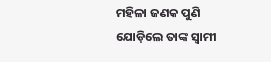ମହିଳା ଜଣକ ପୁଣି ଯୋଡ଼ିଲେ ତାଙ୍କ ସ୍ୱାମୀ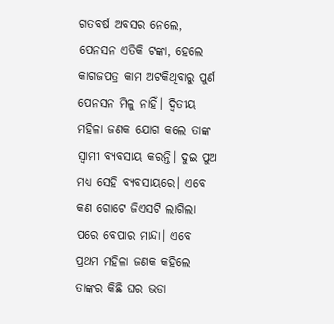ଗତବର୍ଷ ଅବସର ନେଲେ, ପେନସନ ଏତିକି ଟଙ୍କା, ହେଲେ କାଗଜପତ୍ର କାମ ଅଟକିଥିବାରୁ ପୁର୍ଣ ପେନସନ ମିଳୁ ନାହିଁ। ଦ୍ଵିତୀୟ ମହିଳା ଜଣକ ଯୋଗ କଲେ ତାଙ୍କ ସ୍ୱାମୀ ବ୍ୟବସାୟ କରନ୍ତି। ଦୁଇ ପୁଅ ମଧ୍ୟ ସେହି ବ୍ୟବସାୟରେ। ଏବେ କଣ ଗୋଟେ ଜିଏସଟି ଲାଗିଲା ପରେ ବେପାର ମାନ୍ଦା। ଏବେ ପ୍ରଥମ ମହିଳା ଜଣକ କହିଲେ ତାଙ୍କର କିଛି ଘର ଭଡା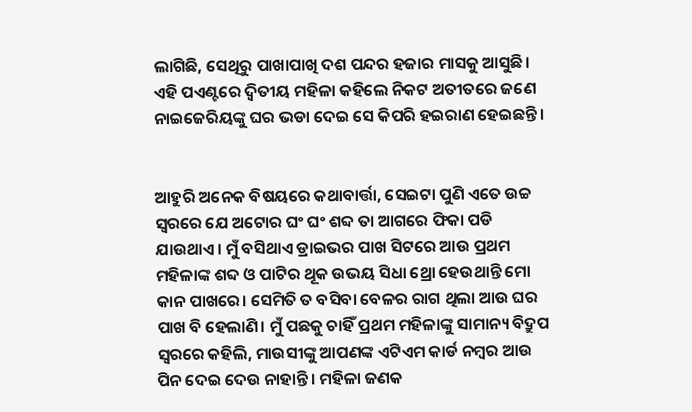ଲାଗିଛି, ସେଥିରୁ ପାଖାପାଖି ଦଶ ପନ୍ଦର ହଜାର ମାସକୁ ଆସୁଛି। ଏହି ପଏଣ୍ଟରେ ଦ୍ଵିତୀୟ ମହିଳା କହିଲେ ନିକଟ ଅତୀତରେ ଜଣେ ନାଇଜେରିୟଙ୍କୁ ଘର ଭଡା ଦେଇ ସେ କିପରି ହଇରାଣ ହେଇଛନ୍ତି।


ଆହୁରି ଅନେକ ବିଷୟରେ କଥାବାର୍ତ୍ତା, ସେଇଟା ପୁଣି ଏତେ ଉଚ୍ଚ ସ୍ୱରରେ ଯେ ଅଟୋର ଘଂ ଘଂ ଶବ୍ଦ ତା ଆଗରେ ଫିକା ପଡି ଯାଉଥାଏ। ମୁଁ ବସିଥାଏ ଡ୍ରାଇଭର ପାଖ ସିଟରେ ଆଉ ପ୍ରଥମ ମହିଳାଙ୍କ ଶବ୍ଦ ଓ ପାଟିର ଥୂକ ଉଭୟ ସିଧା ଥ୍ରୋ ହେଉଥାନ୍ତି ମୋ କାନ ପାଖରେ। ସେମିତି ତ ବସିବା ବେଳର ରାଗ ଥିଲା ଆଉ ଘର ପାଖ ବି ହେଲାଣି। ମୁଁ ପଛକୁ ଚାହିଁ ପ୍ରଥମ ମହିଳାଙ୍କୁ ସାମାନ୍ୟ ବିଦ୍ରୁପ ସ୍ୱରରେ କହିଲି, ମାଉସୀଙ୍କୁ ଆପଣଙ୍କ ଏଟିଏମ କାର୍ଡ ନମ୍ବର ଆଉ ପିନ ଦେଇ ଦେଉ ନାହାନ୍ତି। ମହିଳା ଜଣକ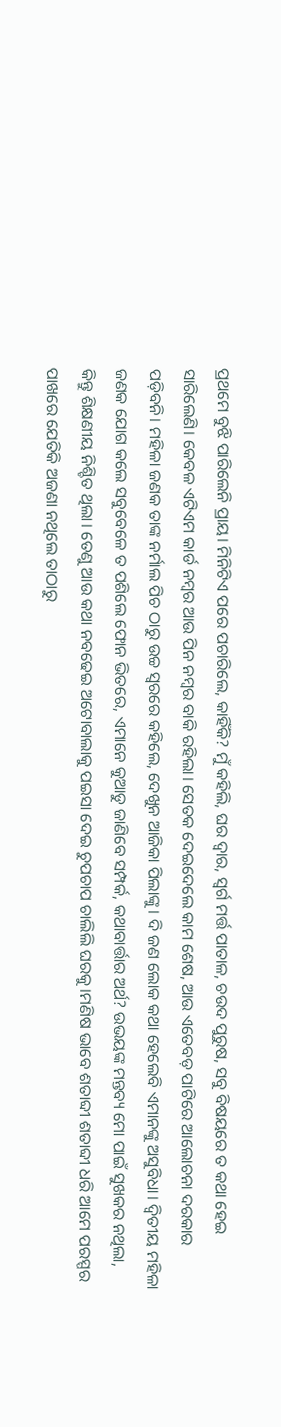ପ୍ରଥମେ ବୁଝି ପାରିଲେନି ପ୍ରାୟ। ମିନିଟିଏ ପରେ ପଚାରିଲେ, କାହିଁକି? ମୁଁ କହିଲି, ଘର ଦ୍ୱାର, ସ୍ୱର୍ଗ ମର୍ତ୍ତ ପାତାଳ, ଚଉଦ ପୁରୁଷ, ସବୁ ବିଷୟରେ ତ କଥା ହେଇ ସାରିଲେଣି। କେବଳ ଏଟିଏମ କାର୍ଡ ନମ୍ବର ଆଉ ପିନ ନମ୍ବର ବାକି ରହିଲା। ସେତକ ଦେଇଦେଲେ କାମ ଶେଷ, ଆଉ ଏତେବଡ଼ ପାଟିରେ ଆଲୋଚନା ଦରକାର ପଡ଼ିବନି। ମହିଳା ଜଣକ ତାଙ୍କ ନର୍ମାଲ ପିଚ ଠାରୁ ଉଚ୍ଚ ସ୍ୱରରେ କହିଲେ, ଦେଖୁନ ଆଜିକା ପିଲାଙ୍କୁ। ଦି ଜଣ ଲୋକ କଥା ହେଲେବି ଏମାନଙ୍କୁ ଅସୁବିଧା। ଦ୍ଵିତୀୟ ମହିଳା ଜଣକ ଯୋଗ କଲେ ସବୁବେଳେ ତ ପଶିଲେ ଫୋନ ଭିତରେ, ଏମାନେ କୁଆଡୁ ଜାଣିବେ ସମ୍ପର୍କ, କଥାବାର୍ତ୍ତାର ଅର୍ଥ? ଉଭୟଙ୍କ ମନ୍ତବ୍ୟ ମୋ ପାଇଁ ସୁଖକର ନଥିଲା, କିନ୍ତୁ ଶିକ୍ଷଣୀୟ ନିଶ୍ଚିତ ଥିଲା। ତେଣୁ ଆଉ କଥା ନବଢେଇ ଅଟୋବାଲାକୁ ପଇସା ଦେଇ ଚୁପଚାପ ଚାଲିଲି ଘରକୁ।ମଣିଷ ଭାବେ ଶତାବ୍ଦୀ ଶତାବ୍ଦୀ ଧରି ଆମେ ପରସ୍ପର ପାଖରେ ଯେତିକି ଅଜଣା ନଥିଲେ ତାଠାରୁ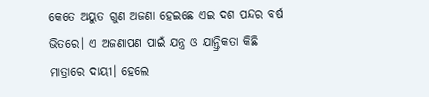କେତେ ଅୟୁତ ଗୁଣ ଅଜଣା ହେଇଛେ ଏଇ ଦଶ ପନ୍ଦର ବର୍ଷ ଭିତରେ। ଏ ଅଜଣାପଣ ପାଇଁ ଯନ୍ତ୍ର ଓ ଯାନ୍ତ୍ରିକତା କିଛି ମାତ୍ରାରେ ଦାୟୀ। ହେଲେ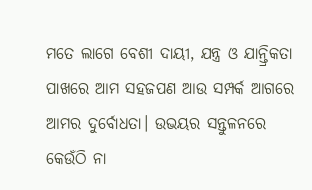ମତେ ଲାଗେ ବେଶୀ ଦାୟୀ, ଯନ୍ତ୍ର ଓ ଯାନ୍ତ୍ରିକତା ପାଖରେ ଆମ ସହଜପଣ ଆଉ ସମ୍ପର୍କ ଆଗରେ ଆମର ଦୁର୍ବୋଧତା। ଉଭୟର ସନ୍ତୁଳନରେ କେଉଁଠି ନା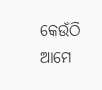କେଉଁଠି ଆମେ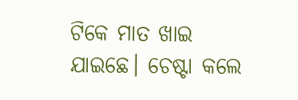ଟିକେ ମାତ ଖାଇ ଯାଇଛେ। ଚେଷ୍ଟା କଲେ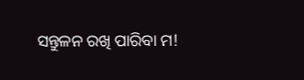ସନ୍ତୁଳନ ରଖି ପାରିବା ମ!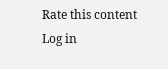Rate this content
Log in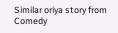Similar oriya story from Comedy